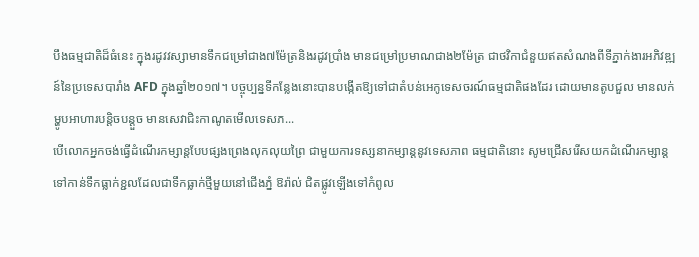បឹងធម្មជាតិដ៏ធំនេះ ក្នុងរដូវវស្សាមានទឹកជម្រៅជាង៧ម៉ែត្រនិងរដូវប្រាំង មានជម្រៅប្រមាណជាង២ម៉ែត្រ ជាថវិកាជំនួយឥតសំណងពីទីភ្នាក់ងារអភិវឌ្ឍន៍នៃប្រទេសបារាំង AFD ក្នុងឆ្នាំ២០១៧។ បច្ចុប្បន្នទីកន្លែងនោះបានបង្កើតឱ្យទៅជាតំបន់អេកូទេសចរណ៍ធម្មជាតិផងដែរ ដោយមានតូបជួល មានលក់ម្ហូបអាហារបន្តិចបន្តួច មានសេវាជិះកាណូតមើលទេសភ...
បើលោកអ្នកចង់ធ្វើដំណើរកម្សាន្តបែបផ្សងព្រេងលុកលុយព្រៃ ជាមួយការទស្សនាកម្សាន្តនូវទេសភាព ធម្មជាតិនោះ សូមជ្រើសរើសយកដំណើរកម្សាន្តទៅកាន់ទឹកធ្លាក់ខ្ជលដែលជាទឹកធ្លាក់ថ្មីមួយនៅជើងភ្នំ ឱរ៉ាល់ ជិតផ្លូវឡើងទៅកំពូល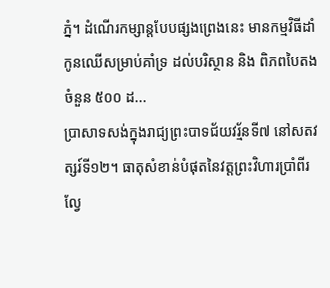ភ្នំ។ ដំណើរកម្សាន្តបែបផ្សងព្រេងនេះ មានកម្មវិធីដាំកូនឈើសម្រាប់គាំទ្រ ដល់បរិស្ថាន និង ពិភពបៃតងចំនួន ៥០០ ដ...
ប្រាសាទសង់ក្នុងរាជ្យព្រះបាទជ័យវរ្ម័នទី៧ នៅសតវត្សរ៍ទី១២។ ធាតុសំខាន់បំផុតនៃវត្តព្រះវិហារប្រាំពីរល្វែ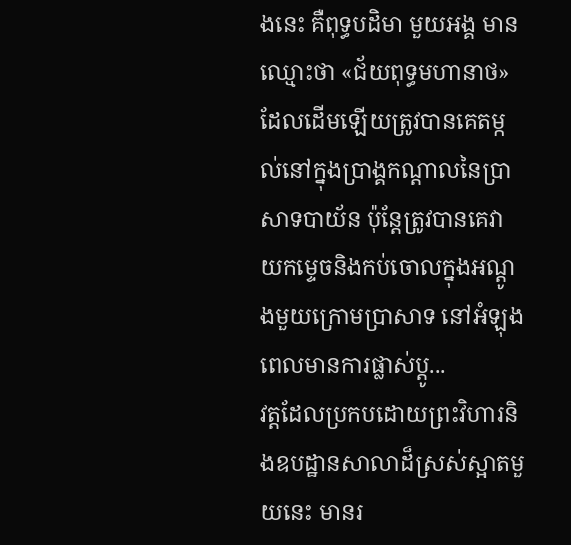ងនេះ គឺពុទ្ធបដិមា មួយអង្គ មានឈ្មោះថា «ជ័យពុទ្ធមហានាថ» ដែលដើមឡើយត្រូវបានគេតម្កល់នៅក្នុងប្រាង្គកណ្ដាលនៃប្រាសាទបាយ័ន ប៉ុន្តែត្រូវបានគេវាយកម្ទេចនិងកប់ចោលក្នុងអណ្ដូងមួយក្រោមប្រាសាទ នៅអំឡុងពេលមានការផ្លាស់ប្ដូ...
វត្តដែលប្រកបដោយព្រះវិហារនិងឧបដ្ឋានសាលាដ៏ស្រស់ស្អាតមួយនេះ មានរ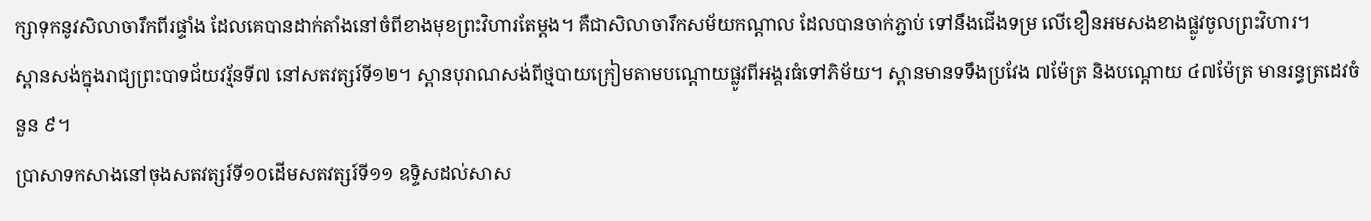ក្សាទុកនូវសិលាចារឹកពីរផ្ទាំង ដែលគេបានដាក់តាំងនៅចំពីខាងមុខព្រះវិហារតែម្ដង។ គឺជាសិលាចារឹកសម័យកណ្ដាល ដែលបានចាក់ភ្ជាប់ ទៅនឹងជើងទម្រ លើខឿនអមសងខាងផ្លូវចូលព្រះវិហារ។
ស្ពានសង់ក្នុងរាជ្យព្រះបាទជ័យវរ្ម័នទី៧ នៅសតវត្សរ៍ទី១២។ ស្ពានបុរាណសង់ពីថ្មបាយក្រៀមតាមបណ្ដោយផ្លូវពីអង្គរធំទៅភិម័យ។ ស្ពានមានទទឹងប្រវែង ៧ម៉ែត្រ និងបណ្ដោយ ៤៧ម៉ែត្រ មានរន្ធត្រដេវចំនួន ៩។
ប្រាសាទកសាងនៅចុងសតវត្សរ៍ទី១០ដើមសតវត្សរ៍ទី១១ ឧទ្ទិសដល់សាស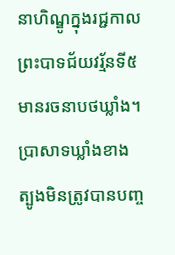នាហិណ្ឌូក្នុងរជ្ជកាលព្រះបាទជ័យវរ្ម័នទី៥ មានរចនាបថឃ្លាំង។ ប្រាសាទឃ្លាំងខាងត្បូងមិនត្រូវបានបញ្ច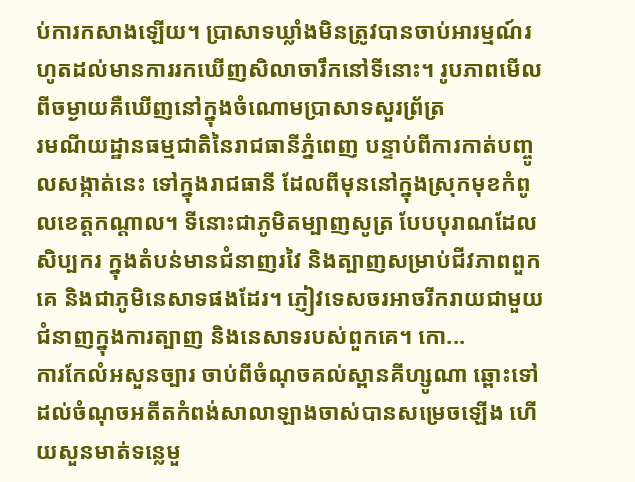ប់ការកសាងឡើយ។ ប្រាសាទឃ្លាំងមិនត្រូវបានចាប់អារម្មណ៍រហូតដល់មានការរកឃើញសិលាចារឹកនៅទីនោះ។ រូបភាពមើលពីចម្ងាយគឺឃើញនៅក្នុងចំណោមប្រាសាទសួរព្រ័ត្រ
រមណីយដ្ឋានធម្មជាតិនៃរាជធានីភ្នំពេញ បន្ទាប់ពីការកាត់បញ្ចូលសង្កាត់នេះ ទៅក្នុងរាជធានី ដែលពីមុននៅក្នុងស្រុកមុខកំពូលខេត្តកណ្ដាល។ ទីនោះជាភូមិតម្បាញសូត្រ បែបបុរាណដែលសិប្បករ ក្នុងតំបន់មានជំនាញរវៃ និងត្បាញសម្រាប់ជីវភាពពួកគេ និងជាភូមិនេសាទផងដែរ។ ភ្ញៀវទេសចរអាចរីករាយជាមួយជំនាញក្នុងការត្បាញ និងនេសាទរបស់ពួកគេ។ កោ...
ការកែលំអសួនច្បារ ចាប់ពីចំណុចគល់ស្ពានគីហ្សូណា ឆ្ពោះទៅដល់ចំណុចអតីតកំពង់សាលាឡាងចាស់បានសម្រេចឡើង ហើយសួនមាត់ទន្លេមួ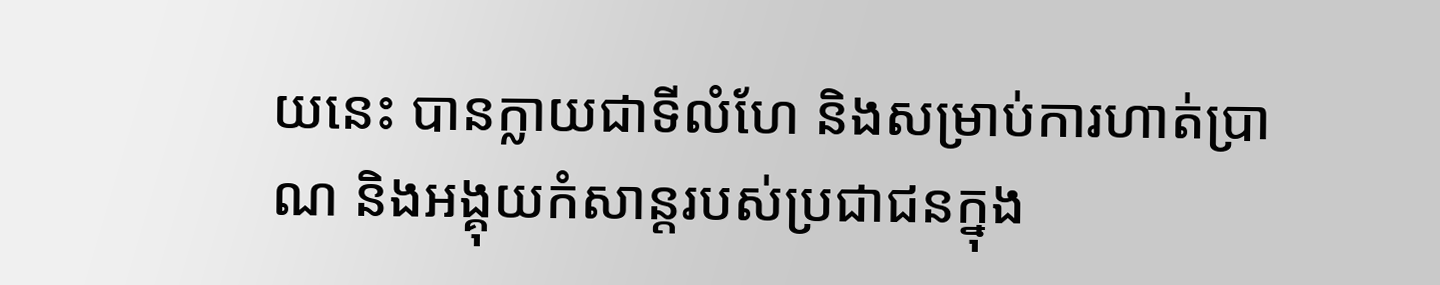យនេះ បានក្លាយជាទីលំហែ និងសម្រាប់ការហាត់ប្រាណ និងអង្គុយកំសាន្តរបស់ប្រជាជនក្នុង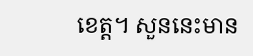ខេត្ត។ សួននេះមាន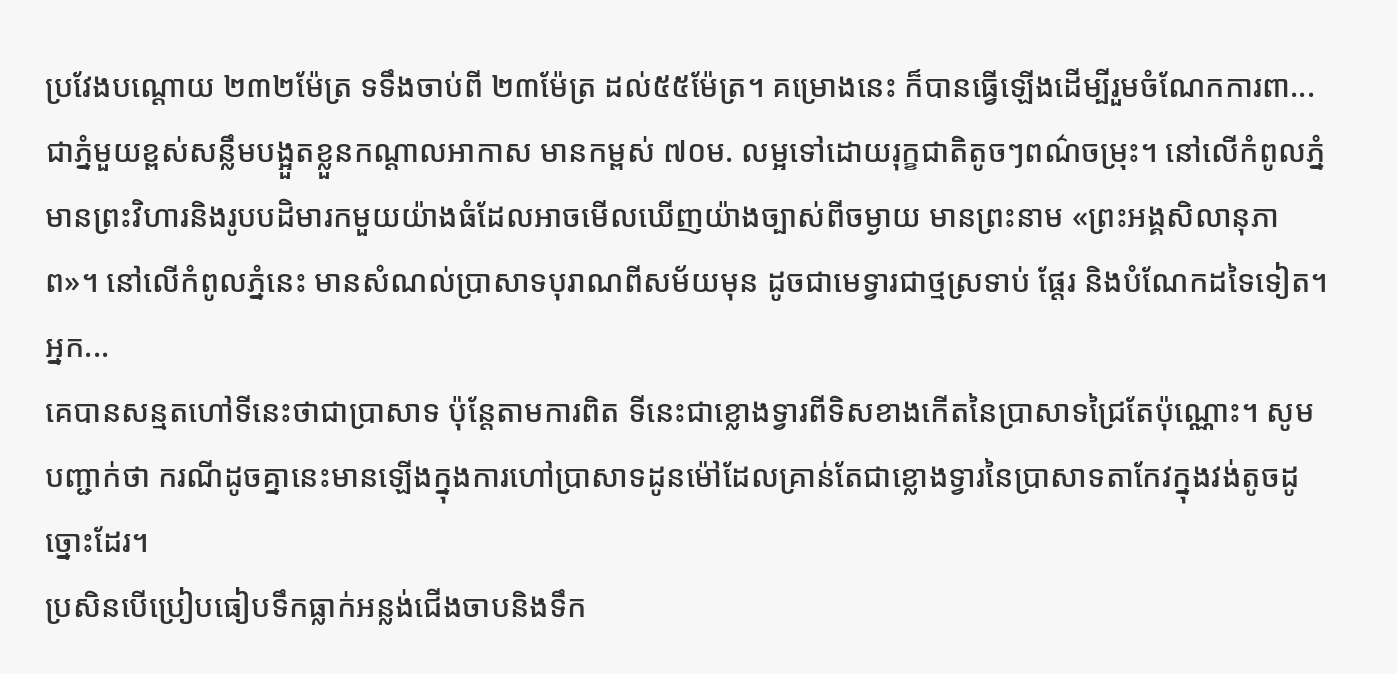ប្រវែងបណ្ដោយ ២៣២ម៉ែត្រ ទទឹងចាប់ពី ២៣ម៉ែត្រ ដល់៥៥ម៉ែត្រ។ គម្រោងនេះ ក៏បានធ្វើឡើងដើម្បីរួមចំណែកការពា...
ជាភ្នំមួយខ្ពស់សន្លឹមបង្អួតខ្លួនកណ្តាលអាកាស មានកម្ពស់ ៧០ម. លម្អទៅដោយរុក្ខជាតិតូចៗពណ៌ចម្រុះ។ នៅលើកំពូលភ្នំ មានព្រះវិហារនិងរូបបដិមារកមួយយ៉ាងធំដែលអាចមើលឃើញយ៉ាងច្បាស់ពីចម្ងាយ មានព្រះនាម «ព្រះអង្គសិលានុភាព»។ នៅលើកំពូលភ្នំនេះ មានសំណល់ប្រាសាទបុរាណពីសម័យមុន ដូចជាមេទ្វារជាថ្មស្រទាប់ ផ្ដែរ និងបំណែកដទៃទៀត។ អ្នក...
គេបានសន្មតហៅទីនេះថាជាប្រាសាទ ប៉ុន្តែតាមការពិត ទីនេះជាខ្លោងទ្វារពីទិសខាងកើតនៃប្រាសាទជ្រៃតែប៉ុណ្ណោះ។ សូមបញ្ជាក់ថា ករណីដូចគ្នានេះមានឡើងក្នុងការហៅប្រាសាទដូនម៉ៅដែលគ្រាន់តែជាខ្លោងទ្វារនៃប្រាសាទតាកែវក្នុងវង់តូចដូច្នោះដែរ។
ប្រសិនបើប្រៀបធៀបទឹកធ្លាក់អន្លង់ជើងចាបនិងទឹក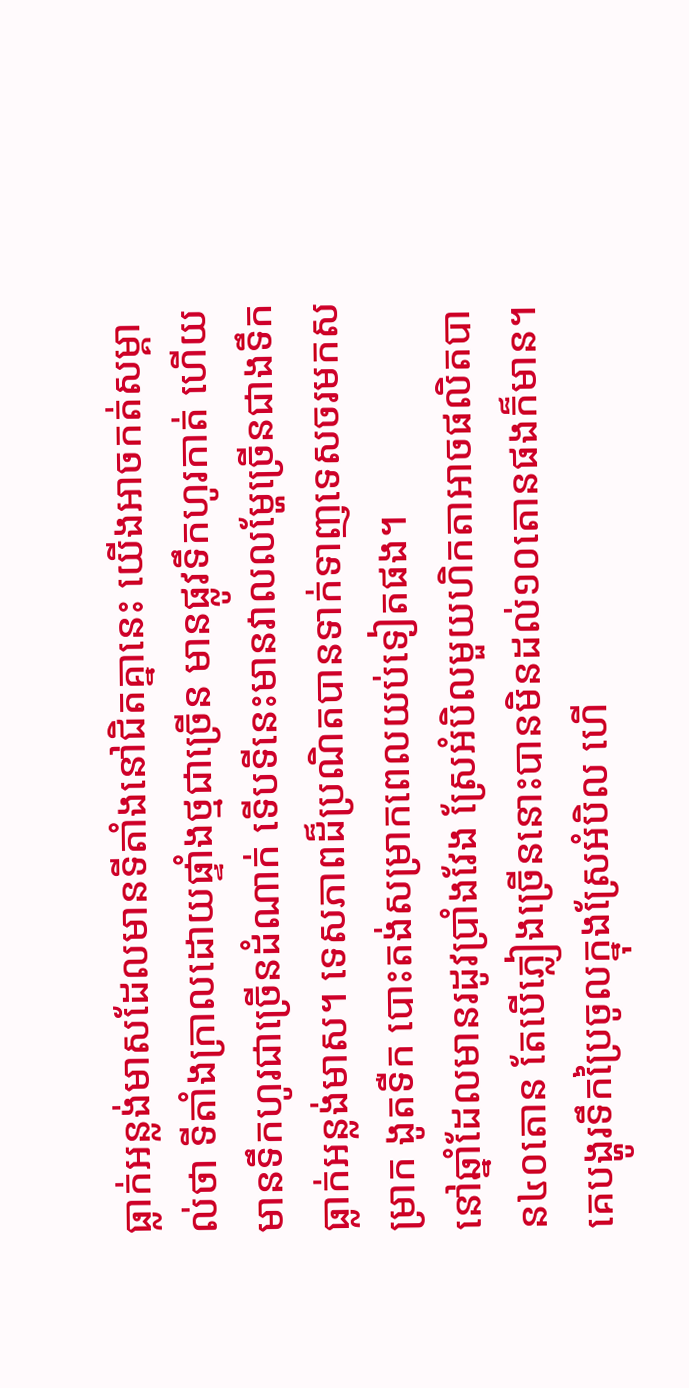ធ្លាក់អន្លង់មាសដែលមានទីតាំងនៅជិតគ្នានេះ យើងអាចកត់សម្គាល់ថា ទីតាំងក្រាលដោយផ្ទាំងថ្មជាច្រើន មានផ្លូវទឹកហូរកាត់ ហើយមានទឹកហូរជាច្រើនដំណាក់ ទើបទីនេះមានវាលលម្ហែច្រើនជាងទឹកធ្លាក់អន្លង់មាស។ ទេសភាពដ៏ប្រណិតបានទាក់ទាញទេសចរមកសម្រាក ងូតទឺក បោះតង់សម្រាកពេលយប់ទៀតផង។
នៅឆ្នាំដែលមានរដូវប្រាំងវែង ស្រែអំបិលមួយហិកតាអាចផលិតបាន៤០តោន តែបើភ្លៀងច្រើននោះបានមិនដល់១០តោនផងក៏មាន។ គេបង្ហូរទឹកប្រៃចូលក្នុងស្រែអំបិល ហើ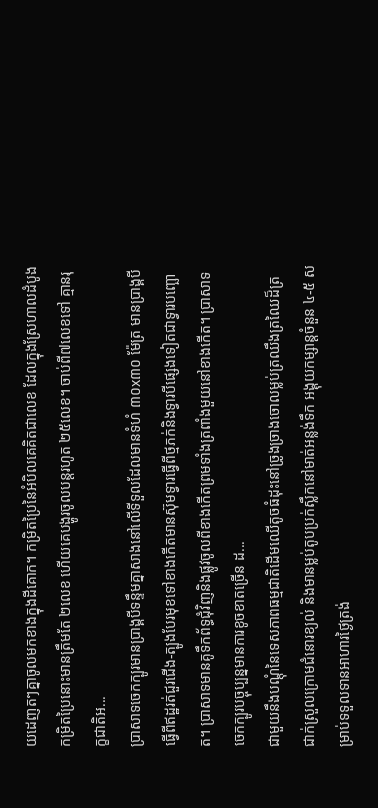យដេញតៗគ្នាចូលមកខាងក្នុងដីគោក។ កម្រិតប្រៃនៃអំបិលគេគិតជាលេខ ដែលក្នុងស្រែហាលដំបូងកម្រិតប្រៃនោះមានត្រឹមតែ ២លេខ ហើយគេបង្ហូរចូលបន្តរហូត ២៥លេខ។ ចាប់ពី៧លេខទៅ គ្មានរុក្ខជាតិអ...
ប្រាសាទចេកក្បូរមានប្រាង្គបីទន្ទឹមគ្នាសាងនៅលើទីទួលដែលមានទំហំ ៣០x៣០ ម៉ែត្រ មានប្រាង្គបី ធ្វើពីឥដ្ឋរត់ជួរជើង-ត្បូងបែរមុខទៅខាងកើតមានស៊ុមទ្វារធ្វើពីថ្មភក់និងទ្វារបីផ្សេងទៀតជាទ្វារបញ្ឆោត។ ប្រាសាទមានគូទឹកព័ទ្ធជុំវិញនិងផ្លូវចូលពីខាងកើតព្រមទាំងត្រពាំងមួយនៅខាងកើត។ ប្រាសាទចេកក្បូរបច្ចុប្បន្នមានការខូចខាតច្រើន ដ...
ជាមួយនឹងបណ្ដុំនៃទេសភាពធម្មជាតិដើមឈើតូចធំដុះនៅច្រូងច្រាងចោលម្លប់ត្រឈឹងត្រឈៃដ៏ត្រជាក់ស្រួលក្រោមជំនោរខ្យល់ និងមានម្លប់តូបប្រក់ស្លឹកនៅមាត់អន្លង់ទឹក អង្គុយកម្សាន្តចំនួន ៤-៥ សម្រាប់ទទួលទានអាហារថ្ងៃត្រង់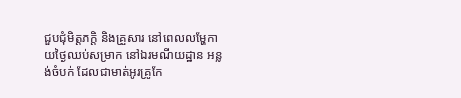ជួបជុំមិត្តភក្ដិ និងគ្រួសារ នៅពេលលម្ហែកាយថ្ងៃឈប់សម្រាក នៅឯរមណីយដ្ឋាន អន្លង់ចំបក់ ដែលជាមាត់អូរគ្រូកែ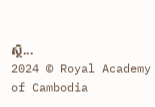ស្ថិ...
2024 © Royal Academy of Cambodia